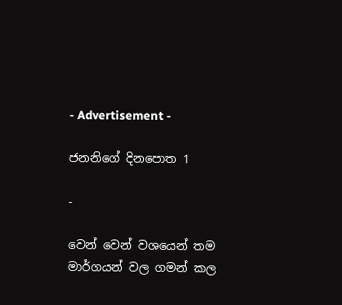- Advertisement -

ජනනිගේ දිනපොත 1

-

වෙන් වෙන් වශයෙන් තම මාර්ගයන් වල ගමන් කල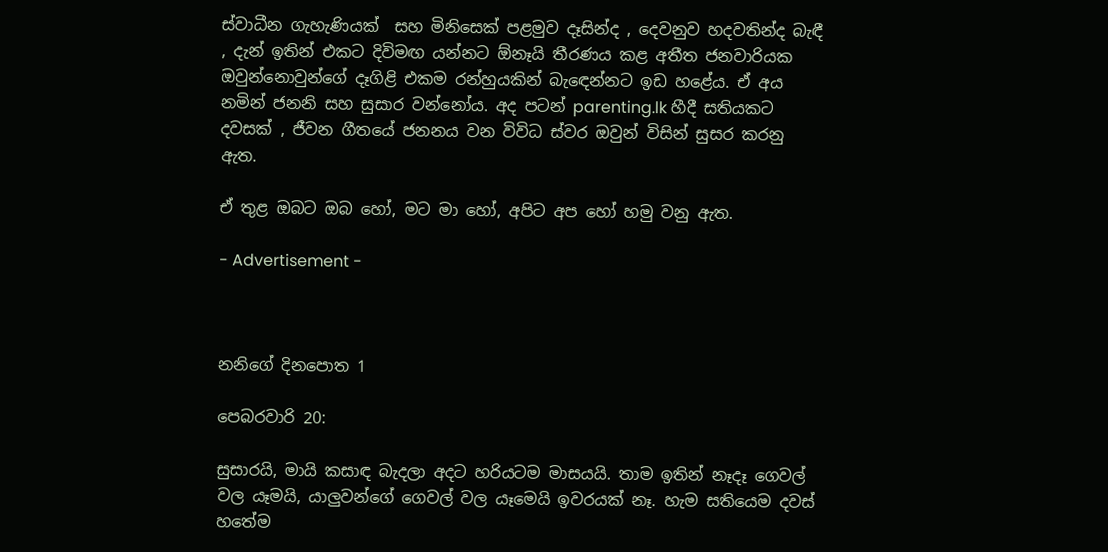ස්වාධීන ගැහැණියක්  සහ මිනිසෙක් පළමුව දෑසින්ද , දෙවනුව හදවතින්ද බැඳී , දැන් ඉතින් එකට දිවිමඟ යන්නට ඕනෑයි තීරණය කළ අතීත ජනවාරියක ඔවුන්නොවුන්ගේ දෑගිළි එකම රන්හුයකින් බැඳෙන්නට ඉඩ හළේය. ඒ අය නමින් ජනනි සහ සුසාර වන්නෝය. අද පටන් parenting.lk හීදී සතියකට දවසක් , ජීවන ගීතයේ ජනනය වන විවිධ ස්වර ඔවුන් විසින් සුසර කරනු ඇත.

ඒ තුළ ඔබට ඔබ හෝ, මට මා හෝ, අපිට අප හෝ හමු වනු ඇත.

- Advertisement -



නනිගේ දිනපොත 1

පෙබරවාරි 20:

සුසාරයි, මායි කසාඳ බැදලා අදට හරියටම මාසයයි. තාම ඉතින් නෑදෑ ගෙවල් වල යෑමයි, යාලුවන්ගේ ගෙවල් වල යෑමෙයි ඉවරයක් නෑ. හැම සතියෙම දවස් හතේම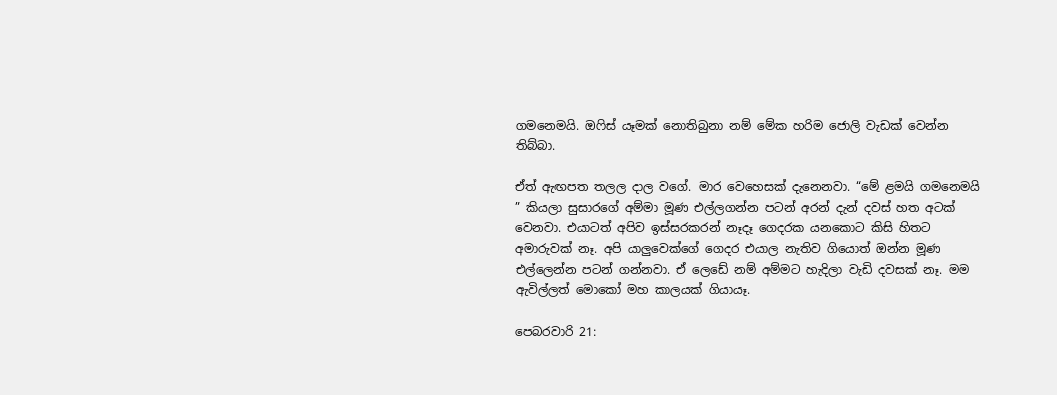ගමනෙමයි. ඔෆිස් යෑමක් නොතිබුනා නම් මේක හරිම ජොලි වැඩක් වෙන්න තිබ්බා.

ඒත් ඇඟපත තලල දාල වගේ. මාර වෙහෙසක් දැනෙනවා. “මේ ළමයි ගමනෙමයි ” කියලා සුසාරගේ අම්මා මූණ එල්ලගන්න පටන් අරන් දැන් දවස් හත අටක් වෙනවා. එයාටත් අපිව ඉස්සරකරන් නෑදෑ ගෙදරක යනකොට කිසි හිතට අමාරුවක් නෑ. අපි යාලුවෙක්ගේ ගෙදර එයාල නැතිව ගියොත් ඔන්න මූණ එල්ලෙන්න පටන් ගන්නවා. ඒ ලෙඩේ නම් අම්මට හැදිලා වැඩි දවසක් නෑ. මම ඇවිල්ලත් මොකෝ මහ කාලයක් ගියායෑ.

පෙබරවාරි 21: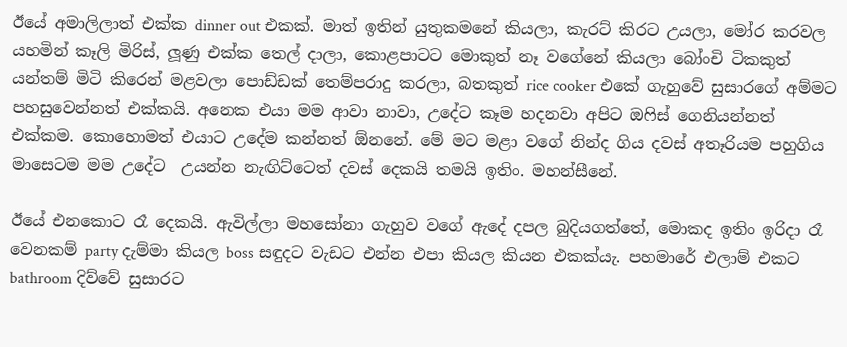ඊයේ අමාලිලාත් එක්ක dinner out එකක්. මාත් ඉතින් යුතුකමනේ කියලා, කැරට් කිරට උයලා, මෝර කරවල යහමින් කෑලි මිරිස්, ලූණු එක්ක තෙල් දාලා, කොළපාටට මොකුත් නෑ වගේනේ කියලා බෝංචි ටිකකුත් යන්තම් මිටි කිරෙන් මළවලා පොඩ්ඩක් තෙම්පරාදු කරලා, බතකුත් rice cooker එකේ ගැහුවේ සුසාරගේ අම්මට පහසුවෙන්නත් එක්කයි. අනෙක එයා මම ආවා නාවා, උදේට කෑම හදනවා අපිට ඔෆිස් ගෙනියන්නත් එක්කම. කොහොමත් එයාට උදේම කන්නත් ඕනනේ. මේ මට මළා වගේ නින්ද ගිය දවස් අතෑරියම පහුගිය මාසෙටම මම උදේට  උයන්න නැඟිට්ටෙත් දවස් දෙකයි තමයි ඉතිං. මහන්සීනේ.

ඊයේ එනකොට රෑ දෙකයි. ඇවිල්ලා මහසෝනා ගැහුව වගේ ඇදේ දපල බුදියගත්තේ, මොකද ඉතිං ඉරිදා රෑ වෙනකම් party දැම්මා කියල boss සඳුදට වැඩට එන්න එපා කියල කියන එකක්යැ. පහමාරේ එලාම් එකට bathroom දිව්වේ සුසාරට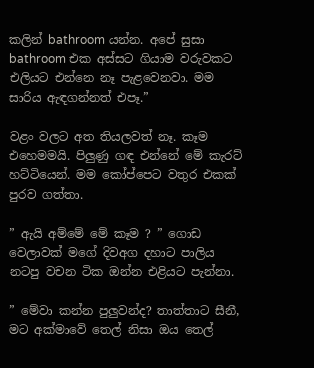කලින් bathroom යන්න. අපේ සුසා bathroom එක අස්සට ගියාම වරුවකට එලියට එන්නෙ නෑ පැළවෙනවා. මම සාරිය ඇඳගන්නත් එපෑ.”

වළං වලට අත තියලවත් නෑ. කෑම එහෙමමයි. පිලුණු ගඳ එන්නේ මේ කැරට් හට්ටියෙන්. මම කෝප්පෙට වතුර එකක් පුරව ගත්තා.

” ඇයි අම්මේ මේ කෑම ? ” ගොඩ වෙලාවක් මගේ දිවඅග දහාට පාලිය නටපු වචන ටික ඔන්න එළියට පැන්නා.

” මේවා කන්න පුලුවන්ද? තාත්තාට සීනී, මට අක්මාවේ තෙල් නිසා ඔය තෙල්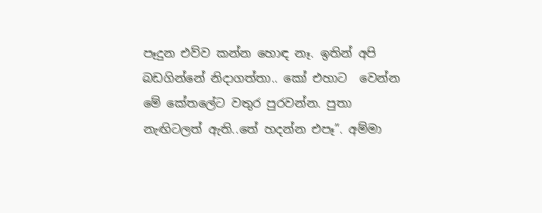පෑදුන එව්ව කන්න හොඳ නෑ. ඉතින් අපි බඩගින්නේ නිදාගත්තා.. කෝ එහාට  වෙන්න මේ කේතලේට වතුර පුරවන්න. පුතා නැඟිටලත් ඇති..තේ හදන්න එපෑ”. අම්මා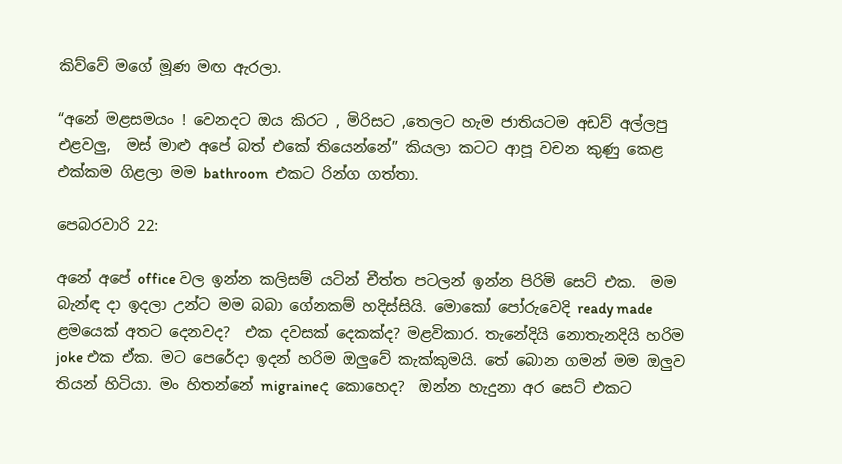කිව්වේ මගේ මූණ මඟ ඇරලා.

“අනේ මළසමයං ! වෙනදට ඔය කිරට , මිරිසට ,තෙලට හැම ජාතියටම අඩව් අල්ලපු එළවලු,  මස් මාළු අපේ බත් එකේ තියෙන්නේ” කියලා කටට ආපූ වචන කුණු කෙළ එක්කම ගිළලා මම bathroom  එකට රින්ග ගත්තා.

පෙබරවාරි 22:

අනේ අපේ office වල ඉන්න කලිසම් යටින් චීත්ත පටලන් ඉන්න පිරිමි සෙට් එක.  මම බැන්ඳ දා ඉදලා උන්ට මම බබා ගේනකම් හදිස්සියි. මොකෝ පෝරුවෙදි ready made ළමයෙක් අතට දෙනවද?  එක දවසක් දෙකක්ද? මළවිකාර. තැනේදියි නොතැනදියි හරිම joke එක ඒක. මට පෙරේදා ඉදන් හරිම ඔලුවේ කැක්කුමයි. තේ බොන ගමන් මම ඔලුව තියන් හිටියා. මං හිතන්නේ migraineද කොහෙද?  ඔන්න හැදුනා අර සෙට් එකට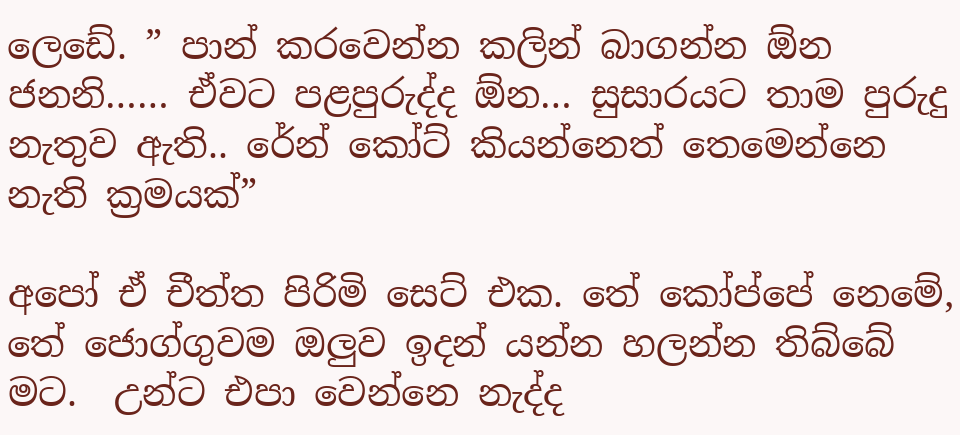ලෙඩේ. ” පාන් කරවෙන්න කලින් බාගන්න ඕන ජනනි…… ඒවට පළපුරුද්ද ඕන… සුසාරයට තාම පුරුදු නැතුව ඇති.. රේන් කෝට් කියන්නෙත් තෙමෙන්නෙ නැති ක්‍රමයක්”

අපෝ ඒ චීත්ත පිරිමි සෙට් එක. තේ කෝප්පේ නෙමේ,  තේ ජොග්ගුවම ඔලුව ඉදන් යන්න හලන්න තිබ්බේ මට.  උන්ට එපා වෙන්නෙ නැද්ද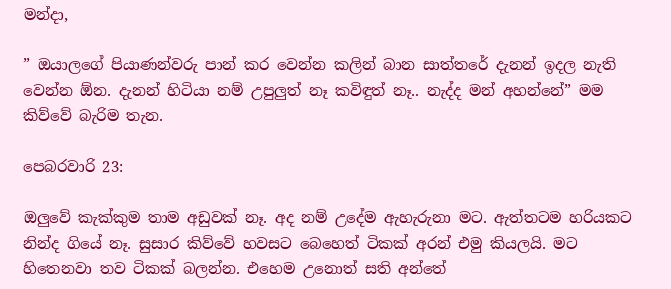මන්දා,

” ඔයාලගේ පියාණන්වරු පාන් කර වෙන්න කලින් බාන සාත්තරේ දැනන් ඉදල නැති වෙන්න ඕන. දැනන් හිටියා නම් උපුලුත් නෑ කවිඳුත් නෑ.. නැද්ද මන් අහන්නේ” මම කිව්වේ බැරිම තැන.

පෙබරවාරි 23:

ඔලුවේ කැක්කුම තාම අඩුවක් නෑ. අද නම් උදේම ඇහැරුනා මට. ඇත්තටම හරියකට නින්ද ගියේ නෑ. සුසාර කිව්වේ හවසට බෙහෙත් ටිකක් අරන් එමු කියලයි. මට හිතෙනවා තව ටිකක් බලන්න. එහෙම උනොත් සති අන්තේ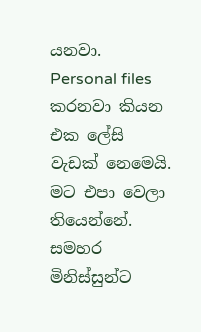යනවා. Personal files කරනවා කියන එක ලේසි වැඩක් නෙමෙයි. මට එපා වෙලා තියෙන්නේ. සමහර මිනිස්සුන්ට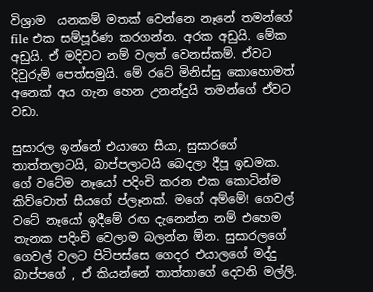විශ්‍රාම  යනකම් මතක් වෙන්නෙ නෑනේ තමන්ගේ file එක සම්පූර්ණ කරගන්න. අරක අඩුයි. මේක අඩුයි. ඒ මදිවට නම් වලත් වෙනස්කම්. ඒවට දිවුරුම් පෙත්සමුයි. මේ රටේ මිනිස්සු කොහොමත් අනෙක් අය ගැන හෙන උනන්දුයි තමන්ගේ ඒවට වඩා.

සුසාරල ඉන්නේ එයාගෙ සීයා, සුසාරගේ තාත්තලාටයි, බාප්පලාටයි බෙදලා දීපූ ඉඩමක. ගේ වටේම නෑයෝ පදිංචි කරන එක කොටින්ම කිව්වොත් සීයගේ ප්ලෑනක්. මගේ අම්මේ! ගෙවල් වටේ නෑයෝ ඉදීමේ රඟ දැනෙන්න නම් එහෙම තැනක පදිංචි වෙලාම බලන්න ඕන. සුසාරලගේ ගෙවල් වලට පිටිපස්සෙ ගෙදර එයාලගේ මද්දු බාප්පගේ , ඒ කියන්නේ තාත්තාගේ දෙවනි මල්ලි.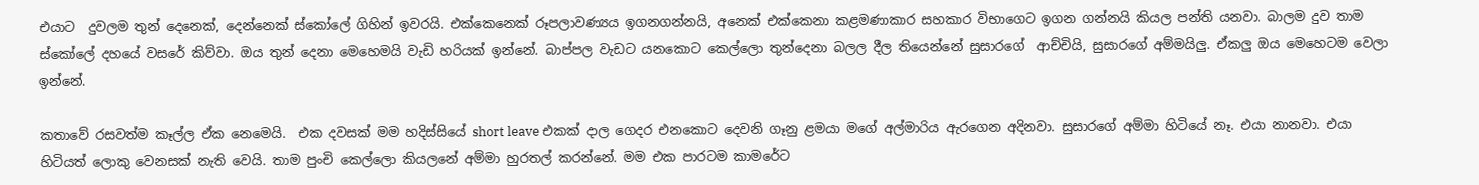එයාට  දුවලම තුන් දෙනෙක්, දෙන්නෙක් ස්කෝලේ ගිහින් ඉවරයි. එක්කෙනෙක් රූපලාවණ්‍යය ඉගනගන්නයි, අනෙක් එක්කෙනා කළමණාකාර සහකාර විභාගෙට ඉගන ගන්නයි කියල පන්ති යනවා. බාලම දුව තාම ස්කෝලේ දහයේ වසරේ කිව්වා. ඔය තුන් දෙනා මෙහෙමයි වැඩි හරියක් ඉන්නේ. බාප්පල වැඩට යනකොට කෙල්ලො තුන්දෙනා බලල දීල තියෙන්නේ සුසාරගේ  ආච්චියි, සුසාරගේ අම්මයිලු. ඒකලු ඔය මෙහෙටම වෙලා ඉන්නේ.

කතාවේ රසවත්ම කෑල්ල ඒක නෙමෙයි.  එක දවසක් මම හදිස්සියේ short leave එකක් දාල ගෙදර එනකොට දෙවනි ගෑනු ළමයා මගේ අල්මාරිය ඇරගෙන අදිනවා. සුසාරගේ අම්මා හිටියේ නෑ. එයා නානවා. එයා හිටියත් ලොකු වෙනසක් නැති වෙයි. තාම පුංචි කෙල්ලො කියලනේ අම්මා හුරතල් කරන්නේ. මම එක පාරටම කාමරේට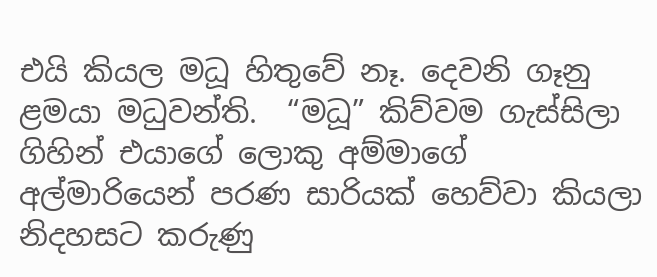එයි කියල මධූ හිතුවේ නෑ. දෙවනි ගෑනු ළමයා මධුවන්ති.  “මධූ” කිව්වම ගැස්සිලා ගිහින් එයාගේ ලොකු අම්මාගේ  අල්මාරියෙන් පරණ සාරියක් හෙව්වා කියලා නිදහසට කරුණු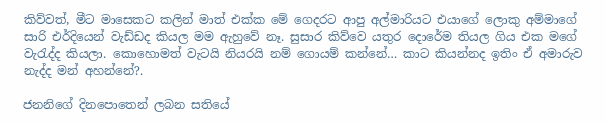කිව්වත්, මීට මාසෙකට කලින් මාත් එක්ක මේ ගෙදරට ආපු අල්මාරියට එයාගේ ලොකු අම්මාගේ සාරි එර්දියෙන් වැඩ්ඩද කියල මම ඇහුවේ නෑ. සුසාර කිව්වෙ යතුර දොරේම තියල ගිය එක මගේ වැරැද්ද කියලා. කොහොමත් වැටයි නියරයි නම් ගොයම් කන්නේ… කාට කියන්නද ඉතිං ඒ අමාරුව නැද්ද මන් අහන්නේ?.

ජනනිගේ දිනපොතෙන් ලබන සතියේ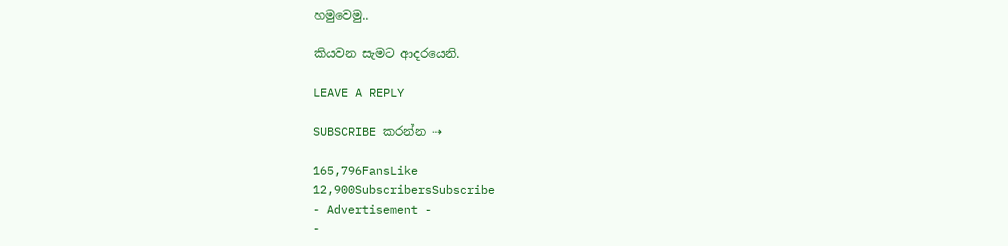හමුවෙමු..

කියවන සැමට ආදරයෙනි.

LEAVE A REPLY

SUBSCRIBE කරන්න ⇢

165,796FansLike
12,900SubscribersSubscribe
- Advertisement -
-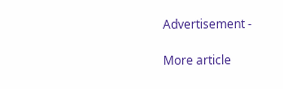Advertisement -

More article